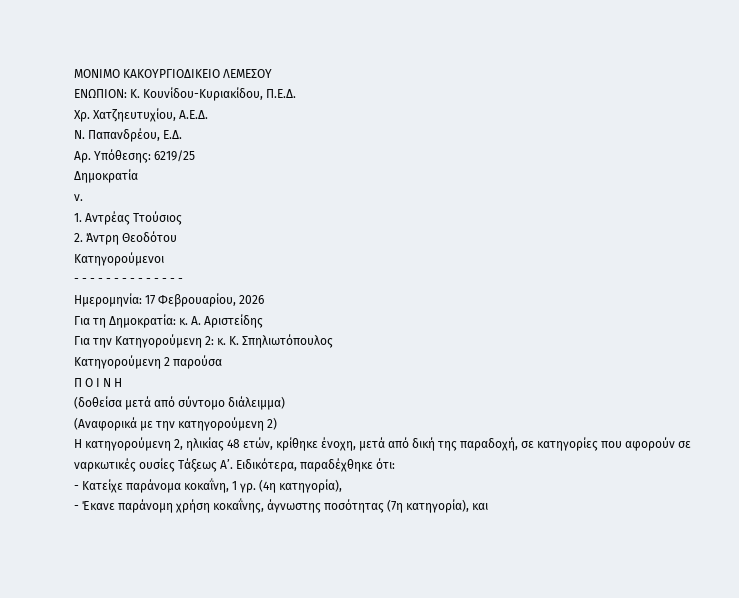ΜΟΝΙΜΟ ΚΑΚΟΥΡΓΙΟΔΙΚΕΙΟ ΛΕΜΕΣΟΥ
ΕΝΩΠΙΟΝ: Κ. Κουνίδου-Κυριακίδου, Π.Ε.Δ.
Χρ. Χατζηευτυχίου, Α.Ε.Δ.
Ν. Παπανδρέου, Ε.Δ.
Αρ. Υπόθεσης: 6219/25
Δημοκρατία
ν.
1. Αντρέας Ττούσιος
2. Άντρη Θεοδότου
Κατηγορούμενοι
- - - - - - - - - - - - - -
Ημερομηνία: 17 Φεβρουαρίου, 2026
Για τη Δημοκρατία: κ. Α. Αριστείδης
Για την Κατηγορούμενη 2: κ. Κ. Σπηλιωτόπουλος
Κατηγορούμενη 2 παρούσα
Π Ο Ι Ν Η
(δοθείσα μετά από σύντομο διάλειμμα)
(Αναφορικά με την κατηγορούμενη 2)
Η κατηγορούμενη 2, ηλικίας 48 ετών, κρίθηκε ένοχη, μετά από δική της παραδοχή, σε κατηγορίες που αφορούν σε ναρκωτικές ουσίες Τάξεως Α’. Ειδικότερα, παραδέχθηκε ότι:
- Κατείχε παράνομα κοκαΐνη, 1 γρ. (4η κατηγορία),
- Έκανε παράνομη χρήση κοκαΐνης, άγνωστης ποσότητας (7η κατηγορία), και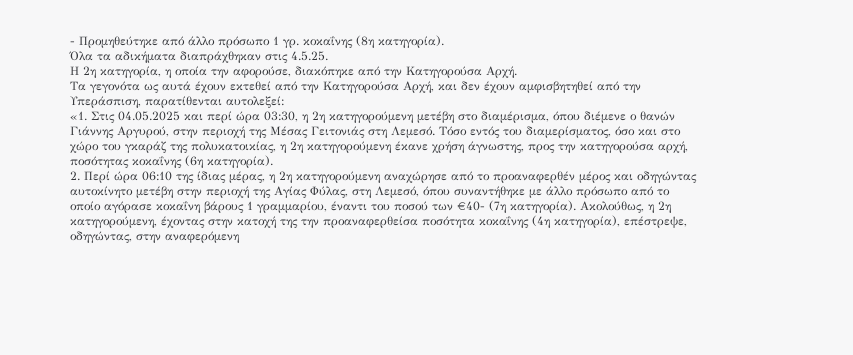- Προμηθεύτηκε από άλλο πρόσωπο 1 γρ. κοκαΐνης (8η κατηγορία).
Όλα τα αδικήματα διαπράχθηκαν στις 4.5.25.
Η 2η κατηγορία, η οποία την αφορούσε, διακόπηκε από την Κατηγορούσα Αρχή.
Τα γεγονότα ως αυτά έχουν εκτεθεί από την Κατηγορούσα Αρχή, και δεν έχουν αμφισβητηθεί από την Υπεράσπιση, παρατίθενται αυτολεξεί:
«1. Στις 04.05.2025 και περί ώρα 03:30, η 2η κατηγορούμενη μετέβη στο διαμέρισμα, όπου διέμενε ο θανών Γιάννης Αργυρού, στην περιοχή της Μέσας Γειτονιάς στη Λεμεσό. Τόσο εντός του διαμερίσματος, όσο και στο χώρο του γκαράζ της πολυκατοικίας, η 2η κατηγορούμενη έκανε χρήση άγνωστης, προς την κατηγορούσα αρχή, ποσότητας κοκαΐνης (6η κατηγορία).
2. Περί ώρα 06:10 της ίδιας μέρας, η 2η κατηγορούμενη αναχώρησε από το προαναφερθέν μέρος και οδηγώντας αυτοκίνητο μετέβη στην περιοχή της Αγίας Φύλας, στη Λεμεσό, όπου συναντήθηκε με άλλο πρόσωπο από το οποίο αγόρασε κοκαΐνη βάρους 1 γραμμαρίου, έναντι του ποσού των €40- (7η κατηγορία). Ακολούθως, η 2η κατηγορούμενη, έχοντας στην κατοχή της την προαναφερθείσα ποσότητα κοκαΐνης (4η κατηγορία), επέστρεψε, οδηγώντας, στην αναφερόμενη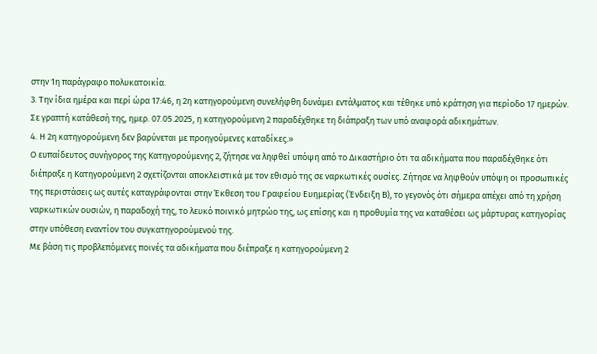στην 1η παράγραφο πολυκατοικία.
3. Την ίδια ημέρα και περί ώρα 17:46, η 2η κατηγορούμενη συνελήφθη δυνάμει εντάλματος και τέθηκε υπό κράτηση για περίοδο 17 ημερών. Σε γραπτή κατάθεσή της, ημερ. 07.05.2025, η κατηγορούμενη 2 παραδέχθηκε τη διάπραξη των υπό αναφορά αδικημάτων.
4. Η 2η κατηγορούμενη δεν βαρύνεται με προηγούμενες καταδίκες.»
Ο ευπαίδευτος συνήγορος της Κατηγορούμενης 2, ζήτησε να ληφθεί υπόψη από το Δικαστήριο ότι τα αδικήματα που παραδέχθηκε ότι διέπραξε η Κατηγορούμενη 2 σχετίζονται αποκλειστικά με τον εθισμό της σε ναρκωτικές ουσίες. Ζήτησε να ληφθούν υπόψη οι προσωπικές της περιστάσεις ως αυτές καταγράφονται στην Έκθεση του Γραφείου Ευημερίας (Ένδειξη Β), το γεγονός ότι σήμερα απέχει από τη χρήση ναρκωτικών ουσιών, η παραδοχή της, το λευκό ποινικό μητρώο της, ως επίσης και η προθυμία της να καταθέσει ως μάρτυρας κατηγορίας στην υπόθεση εναντίον του συγκατηγορούμενού της.
Με βάση τις προβλεπόμενες ποινές τα αδικήματα που διέπραξε η κατηγορούμενη 2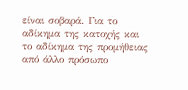είναι σοβαρά. Για το αδίκημα της κατοχής και το αδίκημα της προμήθειας από άλλο πρόσωπο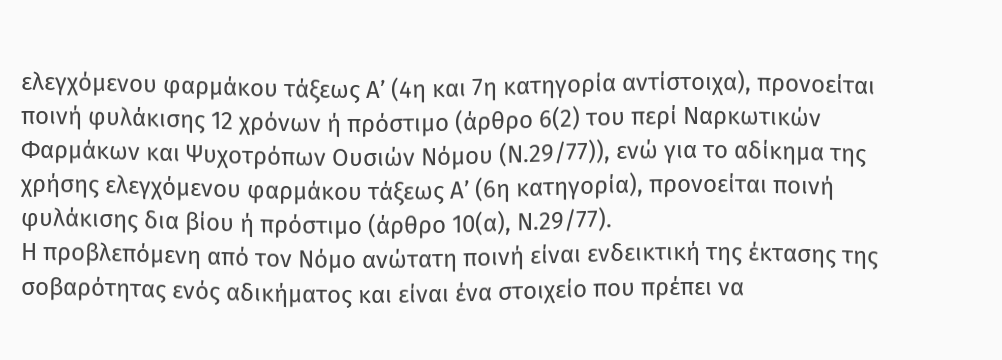ελεγχόμενου φαρμάκου τάξεως Α’ (4η και 7η κατηγορία αντίστοιχα), προνοείται ποινή φυλάκισης 12 χρόνων ή πρόστιμο (άρθρο 6(2) του περί Ναρκωτικών Φαρμάκων και Ψυχοτρόπων Ουσιών Νόμου (Ν.29/77)), ενώ για το αδίκημα της χρήσης ελεγχόμενου φαρμάκου τάξεως Α’ (6η κατηγορία), προνοείται ποινή φυλάκισης δια βίου ή πρόστιμο (άρθρο 10(α), Ν.29/77).
Η προβλεπόμενη από τον Νόμο ανώτατη ποινή είναι ενδεικτική της έκτασης της σοβαρότητας ενός αδικήματος και είναι ένα στοιχείο που πρέπει να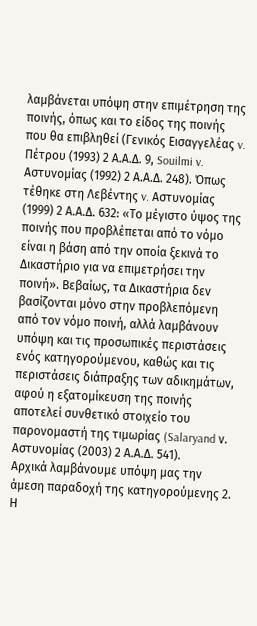λαμβάνεται υπόψη στην επιμέτρηση της ποινής, όπως και το είδος της ποινής που θα επιβληθεί (Γενικός Εισαγγελέας v. Πέτρου (1993) 2 Α.Α.Δ. 9, Souilmi v. Αστυνομίας (1992) 2 Α.Α.Δ. 248). Όπως τέθηκε στη Λεβέντης v. Αστυνομίας (1999) 2 Α.Α.Δ. 632: «Το μέγιστο ύψος της ποινής που προβλέπεται από το νόμο είναι η βάση από την οποία ξεκινά το Δικαστήριο για να επιμετρήσει την ποινή». Βεβαίως, τα Δικαστήρια δεν βασίζονται μόνο στην προβλεπόμενη από τον νόμο ποινή, αλλά λαμβάνουν υπόψη και τις προσωπικές περιστάσεις ενός κατηγορούμενου, καθώς και τις περιστάσεις διάπραξης των αδικημάτων, αφού η εξατομίκευση της ποινής αποτελεί συνθετικό στοιχείο του παρονομαστή της τιμωρίας (Salaryand ν. Αστυνομίας (2003) 2 Α.Α.Δ. 541).
Αρχικά λαμβάνουμε υπόψη μας την άμεση παραδοχή της κατηγορούμενης 2. Η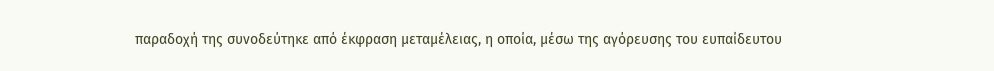παραδοχή της συνοδεύτηκε από έκφραση μεταμέλειας, η οποία, μέσω της αγόρευσης του ευπαίδευτου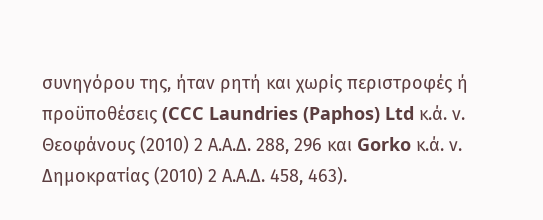συνηγόρου της, ήταν ρητή και χωρίς περιστροφές ή προϋποθέσεις (CCC Laundries (Paphos) Ltd κ.ά. ν. Θεοφάνους (2010) 2 Α.Α.Δ. 288, 296 και Gorko κ.ά. ν. Δημοκρατίας (2010) 2 Α.Α.Δ. 458, 463).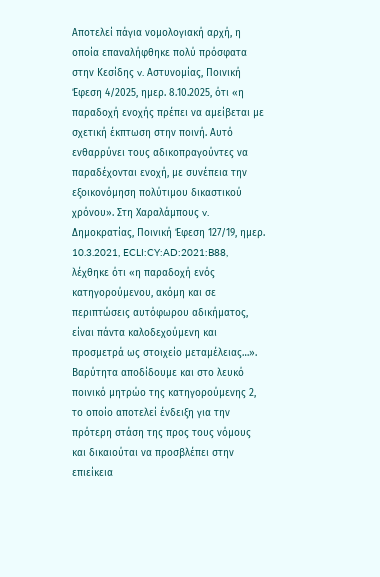Αποτελεί πάγια νομολογιακή αρχή, η οποία επαναλήφθηκε πολύ πρόσφατα στην Κεσίδης v. Αστυνομίας, Ποινική Έφεση 4/2025, ημερ. 8.10.2025, ότι «η παραδοχή ενοχής πρέπει να αμείβεται με σχετική έκπτωση στην ποινή. Αυτό ενθαρρύνει τους αδικοπραγούντες να παραδέχονται ενοχή, με συνέπεια την εξοικονόμηση πολύτιμου δικαστικού χρόνου». Στη Χαραλάμπους v. Δημοκρατίας, Ποινική Έφεση 127/19, ημερ. 10.3.2021, ECLI:CY:AD:2021:B88, λέχθηκε ότι «η παραδοχή ενός κατηγορούμενου, ακόμη και σε περιπτώσεις αυτόφωρου αδικήματος, είναι πάντα καλοδεχούμενη και προσμετρά ως στοιχείο μεταμέλειας…».
Βαρύτητα αποδίδουμε και στο λευκό ποινικό μητρώο της κατηγορούμενης 2, το οποίο αποτελεί ένδειξη για την πρότερη στάση της προς τους νόμους και δικαιούται να προσβλέπει στην επιείκεια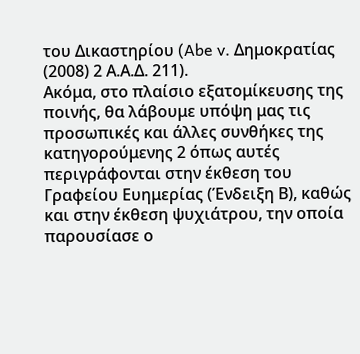του Δικαστηρίου (Abe v. Δημοκρατίας (2008) 2 Α.Α.Δ. 211).
Ακόμα, στο πλαίσιο εξατομίκευσης της ποινής, θα λάβουμε υπόψη μας τις προσωπικές και άλλες συνθήκες της κατηγορούμενης 2 όπως αυτές περιγράφονται στην έκθεση του Γραφείου Ευημερίας (Ένδειξη Β), καθώς και στην έκθεση ψυχιάτρου, την οποία παρουσίασε ο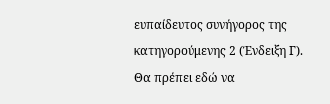ευπαίδευτος συνήγορος της κατηγορούμενης 2 (Ένδειξη Γ).
Θα πρέπει εδώ να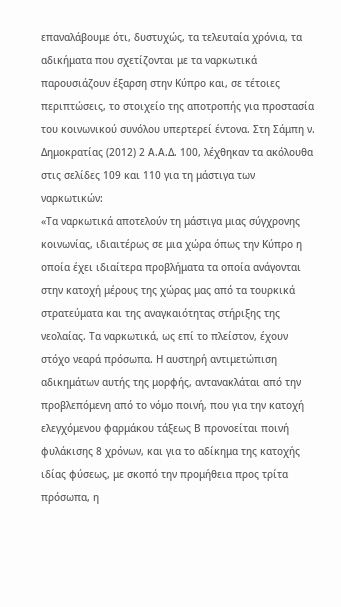επαναλάβουμε ότι, δυστυχώς, τα τελευταία χρόνια, τα αδικήματα που σχετίζονται με τα ναρκωτικά παρουσιάζουν έξαρση στην Κύπρο και, σε τέτοιες περιπτώσεις, το στοιχείο της αποτροπής για προστασία του κοινωνικού συνόλου υπερτερεί έντονα. Στη Σάμπη ν. Δημοκρατίας (2012) 2 Α.Α.Δ. 100, λέχθηκαν τα ακόλουθα στις σελίδες 109 και 110 για τη μάστιγα των ναρκωτικών:
«Τα ναρκωτικά αποτελούν τη μάστιγα μιας σύγχρονης κοινωνίας, ιδιαιτέρως σε μια χώρα όπως την Κύπρο η οποία έχει ιδιαίτερα προβλήματα τα οποία ανάγονται στην κατοχή μέρους της χώρας μας από τα τουρκικά στρατεύματα και της αναγκαιότητας στήριξης της νεολαίας. Τα ναρκωτικά, ως επί το πλείστον, έχουν στόχο νεαρά πρόσωπα. Η αυστηρή αντιμετώπιση αδικημάτων αυτής της μορφής, αντανακλάται από την προβλεπόμενη από το νόμο ποινή, που για την κατοχή ελεγχόμενου φαρμάκου τάξεως Β προνοείται ποινή φυλάκισης 8 χρόνων, και για το αδίκημα της κατοχής ιδίας φύσεως, με σκοπό την προμήθεια προς τρίτα πρόσωπα, η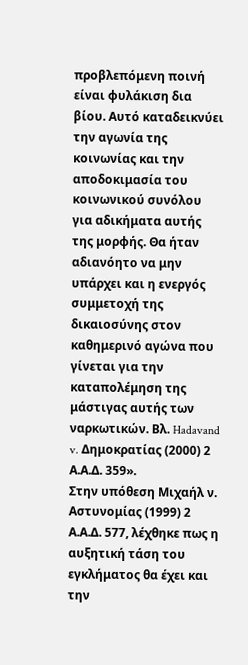προβλεπόμενη ποινή είναι φυλάκιση δια βίου. Αυτό καταδεικνύει την αγωνία της κοινωνίας και την αποδοκιμασία του κοινωνικού συνόλου για αδικήματα αυτής της μορφής. Θα ήταν αδιανόητο να μην υπάρχει και η ενεργός συμμετοχή της δικαιοσύνης στον καθημερινό αγώνα που γίνεται για την καταπολέμηση της μάστιγας αυτής των ναρκωτικών. Βλ. Hadavand v. Δημοκρατίας (2000) 2 Α.Α.Δ. 359».
Στην υπόθεση Μιχαήλ ν. Αστυνομίας (1999) 2 Α.Α.Δ. 577, λέχθηκε πως η αυξητική τάση του εγκλήματος θα έχει και την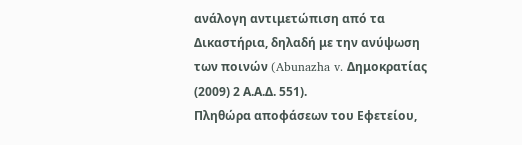ανάλογη αντιμετώπιση από τα Δικαστήρια, δηλαδή με την ανύψωση των ποινών (Abunazha v. Δημοκρατίας (2009) 2 Α.Α.Δ. 551).
Πληθώρα αποφάσεων του Εφετείου,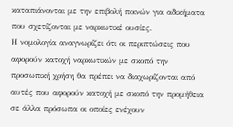καταπιάνονται με την επιβολή ποινών για αδικήματα που σχετίζονται με ναρκωτικέ ουσίες.
Η νομολογία αναγνωρίζει ότι οι περιπτώσεις που αφορούν κατοχή ναρκωτικών με σκοπό την προσωπική χρήση θα πρέπει να διαχωρίζονται από αυτές που αφορούν κατοχή με σκοπό την προμήθεια σε άλλα πρόσωπα οι οποίες ενέχουν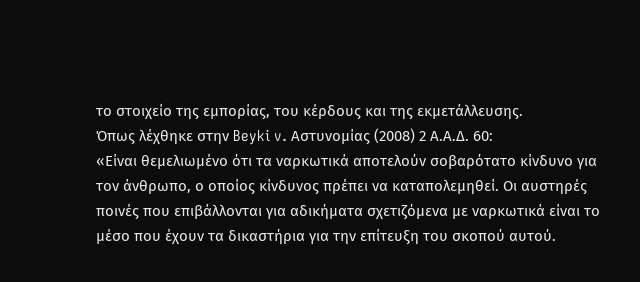το στοιχείο της εμπορίας, του κέρδους και της εκμετάλλευσης.
Όπως λέχθηκε στην Beyki v. Αστυνομίας (2008) 2 Α.Α.Δ. 60:
«Είναι θεμελιωμένο ότι τα ναρκωτικά αποτελούν σοβαρότατο κίνδυνο για τον άνθρωπο, ο οποίος κίνδυνος πρέπει να καταπολεμηθεί. Οι αυστηρές ποινές που επιβάλλονται για αδικήματα σχετιζόμενα με ναρκωτικά είναι το μέσο που έχουν τα δικαστήρια για την επίτευξη του σκοπού αυτού.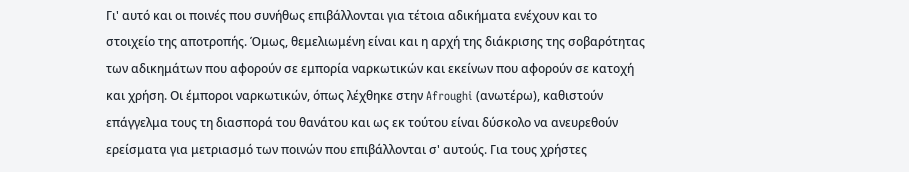Γι' αυτό και οι ποινές που συνήθως επιβάλλονται για τέτοια αδικήματα ενέχουν και το στοιχείο της αποτροπής. Όμως, θεμελιωμένη είναι και η αρχή της διάκρισης της σοβαρότητας των αδικημάτων που αφορούν σε εμπορία ναρκωτικών και εκείνων που αφορούν σε κατοχή και χρήση. Οι έμποροι ναρκωτικών, όπως λέχθηκε στην Afroughi (ανωτέρω), καθιστούν επάγγελμα τους τη διασπορά του θανάτου και ως εκ τούτου είναι δύσκολο να ανευρεθούν ερείσματα για μετριασμό των ποινών που επιβάλλονται σ' αυτούς. Για τους χρήστες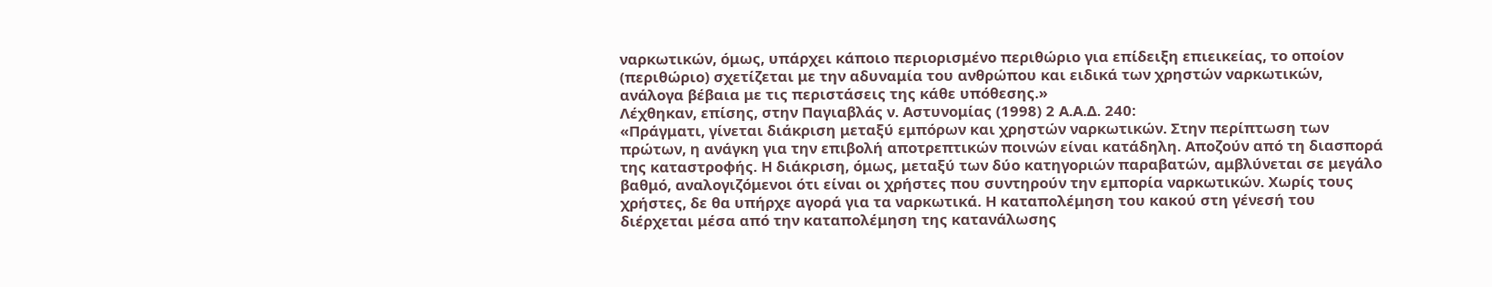ναρκωτικών, όμως, υπάρχει κάποιο περιορισμένο περιθώριο για επίδειξη επιεικείας, το οποίον (περιθώριο) σχετίζεται με την αδυναμία του ανθρώπου και ειδικά των χρηστών ναρκωτικών, ανάλογα βέβαια με τις περιστάσεις της κάθε υπόθεσης.»
Λέχθηκαν, επίσης, στην Παγιαβλάς ν. Αστυνομίας (1998) 2 Α.Α.Δ. 240:
«Πράγματι, γίνεται διάκριση μεταξύ εμπόρων και χρηστών ναρκωτικών. Στην περίπτωση των πρώτων, η ανάγκη για την επιβολή αποτρεπτικών ποινών είναι κατάδηλη. Αποζούν από τη διασπορά της καταστροφής. Η διάκριση, όμως, μεταξύ των δύο κατηγοριών παραβατών, αμβλύνεται σε μεγάλο βαθμό, αναλογιζόμενοι ότι είναι οι χρήστες που συντηρούν την εμπορία ναρκωτικών. Χωρίς τους χρήστες, δε θα υπήρχε αγορά για τα ναρκωτικά. Η καταπολέμηση του κακού στη γένεσή του διέρχεται μέσα από την καταπολέμηση της κατανάλωσης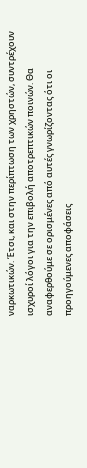ναρκωτικών. Έτσι, και στην περίπτωση των χρηστών, συντρέχουν ισχυροί λόγοι για την επιβολή αποτρεπτικών ποινών. Θα αναφερθούμε σε ορισμένες από αυτές γνωρίζοντας ότι οι προηγούμενες αποφάσεις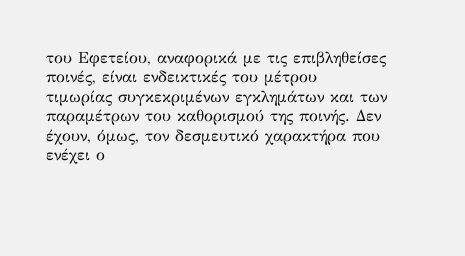του Εφετείου, αναφορικά με τις επιβληθείσες ποινές, είναι ενδεικτικές του μέτρου τιμωρίας συγκεκριμένων εγκλημάτων και των παραμέτρων του καθορισμού της ποινής. Δεν έχουν, όμως, τον δεσμευτικό χαρακτήρα που ενέχει ο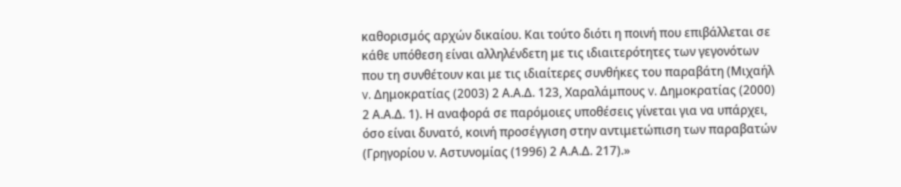καθορισμός αρχών δικαίου. Και τούτο διότι η ποινή που επιβάλλεται σε κάθε υπόθεση είναι αλληλένδετη με τις ιδιαιτερότητες των γεγονότων που τη συνθέτουν και με τις ιδιαίτερες συνθήκες του παραβάτη (Μιχαήλ v. Δημοκρατίας (2003) 2 Α.Α.Δ. 123, Χαραλάμπους v. Δημοκρατίας (2000) 2 Α.Α.Δ. 1). Η αναφορά σε παρόμοιες υποθέσεις γίνεται για να υπάρχει, όσο είναι δυνατό, κοινή προσέγγιση στην αντιμετώπιση των παραβατών (Γρηγορίου ν. Αστυνομίας (1996) 2 Α.Α.Δ. 217).»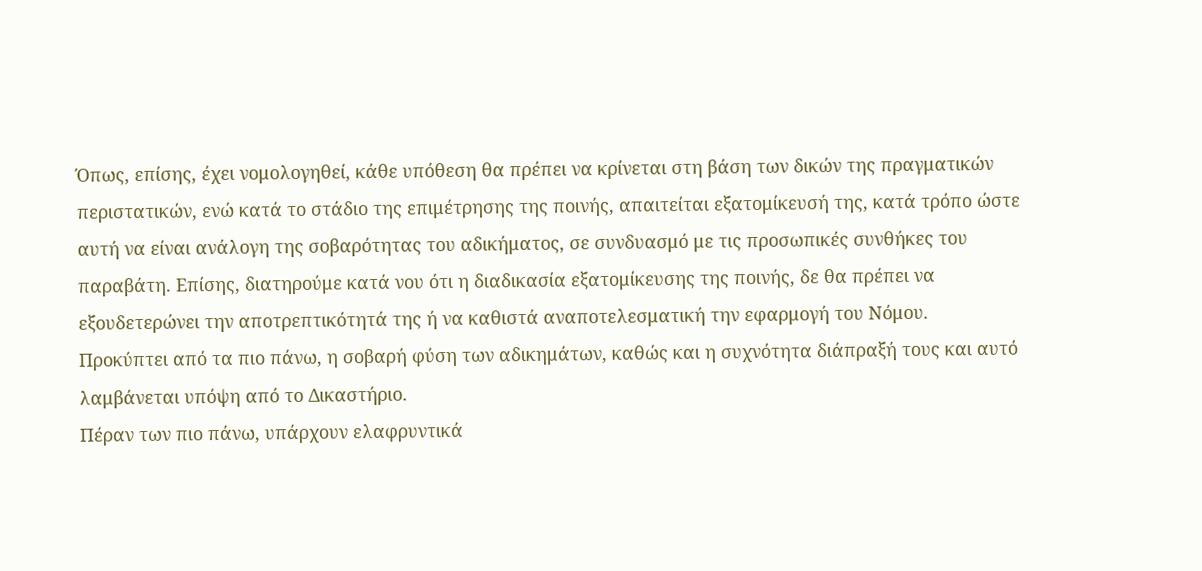Όπως, επίσης, έχει νομολογηθεί, κάθε υπόθεση θα πρέπει να κρίνεται στη βάση των δικών της πραγματικών περιστατικών, ενώ κατά το στάδιο της επιμέτρησης της ποινής, απαιτείται εξατομίκευσή της, κατά τρόπο ώστε αυτή να είναι ανάλογη της σοβαρότητας του αδικήματος, σε συνδυασμό με τις προσωπικές συνθήκες του παραβάτη. Επίσης, διατηρούμε κατά νου ότι η διαδικασία εξατομίκευσης της ποινής, δε θα πρέπει να εξουδετερώνει την αποτρεπτικότητά της ή να καθιστά αναποτελεσματική την εφαρμογή του Νόμου.
Προκύπτει από τα πιο πάνω, η σοβαρή φύση των αδικημάτων, καθώς και η συχνότητα διάπραξή τους και αυτό λαμβάνεται υπόψη από το Δικαστήριο.
Πέραν των πιο πάνω, υπάρχουν ελαφρυντικά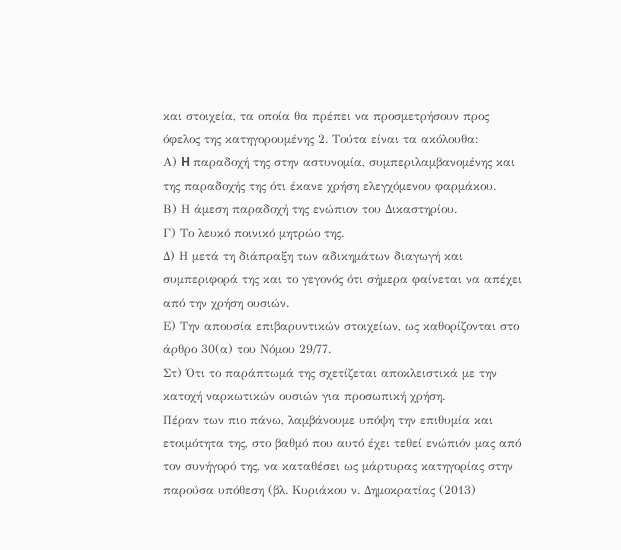και στοιχεία, τα οποία θα πρέπει να προσμετρήσουν προς όφελος της κατηγορουμένης 2. Τούτα είναι τα ακόλουθα:
Α) H παραδοχή της στην αστυνομία, συμπεριλαμβανομένης και της παραδοχής της ότι έκανε χρήση ελεγχόμενου φαρμάκου.
Β) Η άμεση παραδοχή της ενώπιον του Δικαστηρίου.
Γ) Το λευκό ποινικό μητρώο της.
Δ) Η μετά τη διάπραξη των αδικημάτων διαγωγή και συμπεριφορά της και το γεγονός ότι σήμερα φαίνεται να απέχει από την χρήση ουσιών.
Ε) Την απουσία επιβαρυντικών στοιχείων, ως καθορίζονται στο άρθρο 30(α) του Νόμου 29/77.
Στ) Ότι το παράπτωμά της σχετίζεται αποκλειστικά με την κατοχή ναρκωτικών ουσιών για προσωπική χρήση.
Πέραν των πιο πάνω, λαμβάνουμε υπόψη την επιθυμία και ετοιμότητα της, στο βαθμό που αυτό έχει τεθεί ενώπιόν μας από τον συνήγορό της, να καταθέσει ως μάρτυρας κατηγορίας στην παρούσα υπόθεση (βλ. Κυριάκου ν. Δημοκρατίας (2013)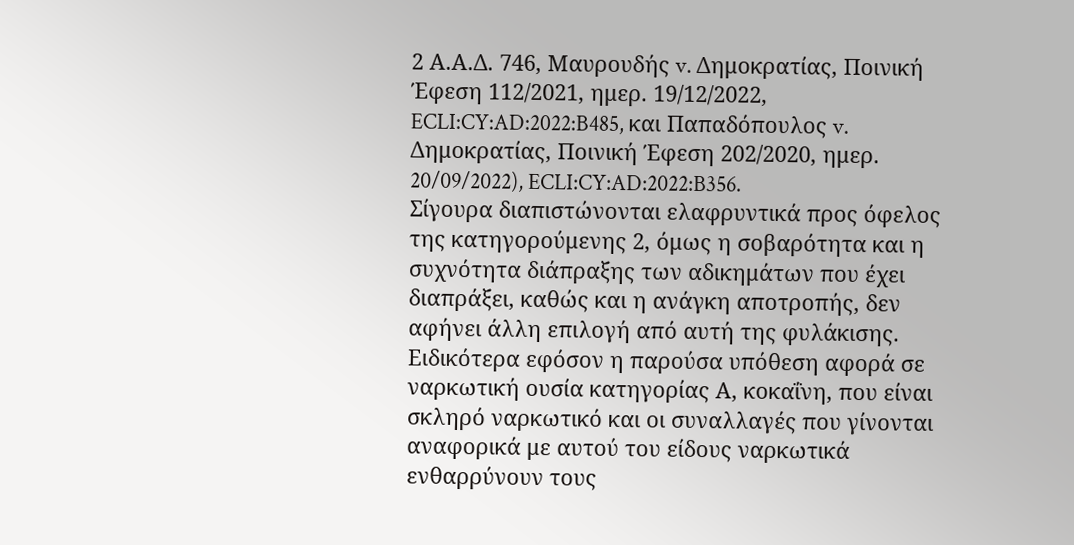2 Α.Α.Δ. 746, Μαυρουδής v. Δημοκρατίας, Ποινική Έφεση 112/2021, ημερ. 19/12/2022, ECLI:CY:AD:2022:B485, και Παπαδόπουλος v. Δημοκρατίας, Ποινική Έφεση 202/2020, ημερ. 20/09/2022), ECLI:CY:AD:2022:B356.
Σίγουρα διαπιστώνονται ελαφρυντικά προς όφελος της κατηγορούμενης 2, όμως η σοβαρότητα και η συχνότητα διάπραξης των αδικημάτων που έχει διαπράξει, καθώς και η ανάγκη αποτροπής, δεν αφήνει άλλη επιλογή από αυτή της φυλάκισης. Ειδικότερα εφόσον η παρούσα υπόθεση αφορά σε ναρκωτική ουσία κατηγορίας Α, κοκαΐνη, που είναι σκληρό ναρκωτικό και οι συναλλαγές που γίνονται αναφορικά με αυτού του είδους ναρκωτικά ενθαρρύνουν τους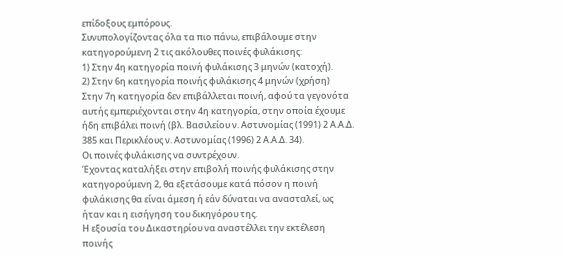επίδοξους εμπόρους.
Συνυπολογίζοντας όλα τα πιο πάνω, επιβάλουμε στην κατηγορούμενη 2 τις ακόλουθες ποινές φυλάκισης:
1) Στην 4η κατηγορία ποινή φυλάκισης 3 μηνών (κατοχή).
2) Στην 6η κατηγορία ποινής φυλάκισης 4 μηνών (χρήση)
Στην 7η κατηγορία δεν επιβάλλεται ποινή, αφού τα γεγονότα αυτής εμπεριέχονται στην 4η κατηγορία, στην οποία έχουμε ήδη επιβάλει ποινή (βλ. Βασιλείου ν. Αστυνομίας (1991) 2 Α.Α.Δ. 385 και Περικλέους ν. Αστυνομίας (1996) 2 Α.Α.Δ. 34).
Οι ποινές φυλάκισης να συντρέχουν.
Έχοντας καταλήξει στην επιβολή ποινής φυλάκισης στην κατηγορούμενη 2, θα εξετάσουμε κατά πόσον η ποινή φυλάκισης θα είναι άμεση ή εάν δύναται να ανασταλεί, ως ήταν και η εισήγηση του δικηγόρου της.
Η εξουσία του Δικαστηρίου να αναστέλλει την εκτέλεση ποινής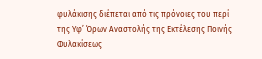φυλάκισης διέπεται από τις πρόνοιες του περί της Υφ’ Όρων Αναστολής της Εκτέλεσης Ποινής Φυλακίσεως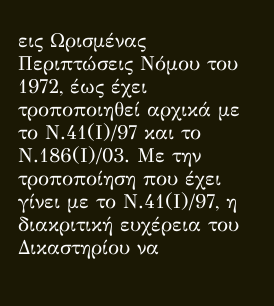εις Ωρισμένας Περιπτώσεις Νόμου του 1972, έως έχει τροποποιηθεί αρχικά με το Ν.41(Ι)/97 και το Ν.186(Ι)/03. Με την τροποποίηση που έχει γίνει με το Ν.41(Ι)/97, η διακριτική ευχέρεια του Δικαστηρίου να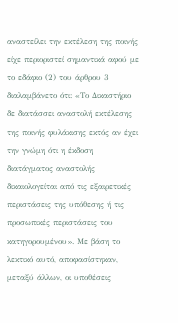αναστείλει την εκτέλεση της ποινής είχε περιοριστεί σημαντικά αφού με το εδάφιο (2) του άρθρου 3 διαλαμβάνετο ότι: «Το Δικαστήριο δε διατάσσει αναστολή εκτέλεσης της ποινής φυλάκισης εκτός αν έχει την γνώμη ότι η έκδοση διατάγματος αναστολής δικαιολογείται από τις εξαιρετικές περιστάσεις της υπόθεσης ή τις προσωπικές περιστάσεις του κατηγορουμένου». Με βάση το λεκτικό αυτό, αποφασίστηκαν, μεταξύ άλλων, οι υποθέσεις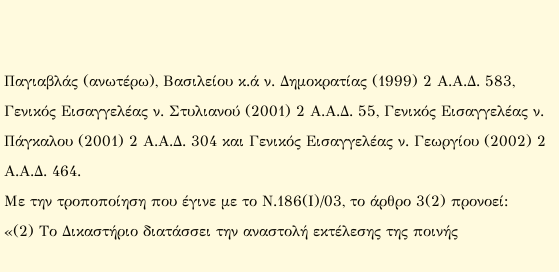Παγιαβλάς (ανωτέρω), Βασιλείου κ.ά ν. Δημοκρατίας (1999) 2 Α.Α.Δ. 583, Γενικός Εισαγγελέας ν. Στυλιανού (2001) 2 Α.Α.Δ. 55, Γενικός Εισαγγελέας ν. Πάγκαλου (2001) 2 Α.Α.Δ. 304 και Γενικός Εισαγγελέας ν. Γεωργίου (2002) 2 Α.Α.Δ. 464.
Με την τροποποίηση που έγινε με το Ν.186(Ι)/03, το άρθρο 3(2) προνοεί:
«(2) Το Δικαστήριο διατάσσει την αναστολή εκτέλεσης της ποινής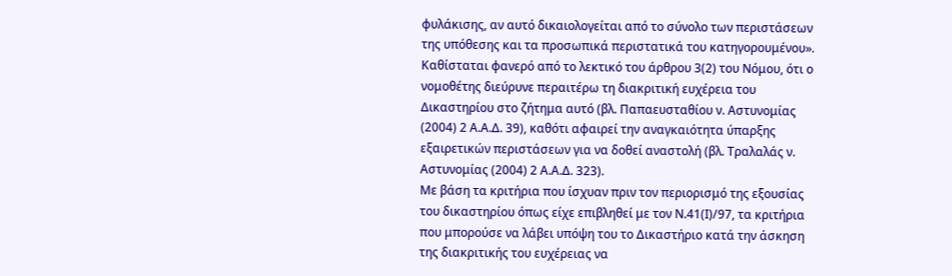φυλάκισης, αν αυτό δικαιολογείται από το σύνολο των περιστάσεων της υπόθεσης και τα προσωπικά περιστατικά του κατηγορουμένου».
Καθίσταται φανερό από το λεκτικό του άρθρου 3(2) του Νόμου, ότι ο νομοθέτης διεύρυνε περαιτέρω τη διακριτική ευχέρεια του Δικαστηρίου στο ζήτημα αυτό (βλ. Παπαευσταθίου ν. Αστυνομίας (2004) 2 Α.Α.Δ. 39), καθότι αφαιρεί την αναγκαιότητα ύπαρξης εξαιρετικών περιστάσεων για να δοθεί αναστολή (βλ. Τραλαλάς ν. Αστυνομίας (2004) 2 Α.Α.Δ. 323).
Με βάση τα κριτήρια που ίσχυαν πριν τον περιορισμό της εξουσίας του δικαστηρίου όπως είχε επιβληθεί με τον Ν.41(Ι)/97, τα κριτήρια που μπορούσε να λάβει υπόψη του το Δικαστήριο κατά την άσκηση της διακριτικής του ευχέρειας να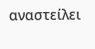αναστείλει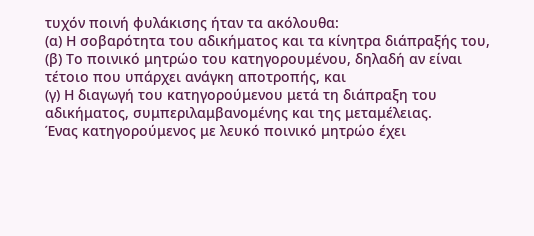τυχόν ποινή φυλάκισης ήταν τα ακόλουθα:
(α) Η σοβαρότητα του αδικήματος και τα κίνητρα διάπραξής του,
(β) Το ποινικό μητρώο του κατηγορουμένου, δηλαδή αν είναι τέτοιο που υπάρχει ανάγκη αποτροπής, και
(γ) Η διαγωγή του κατηγορούμενου μετά τη διάπραξη του αδικήματος, συμπεριλαμβανομένης και της μεταμέλειας.
Ένας κατηγορούμενος με λευκό ποινικό μητρώο έχει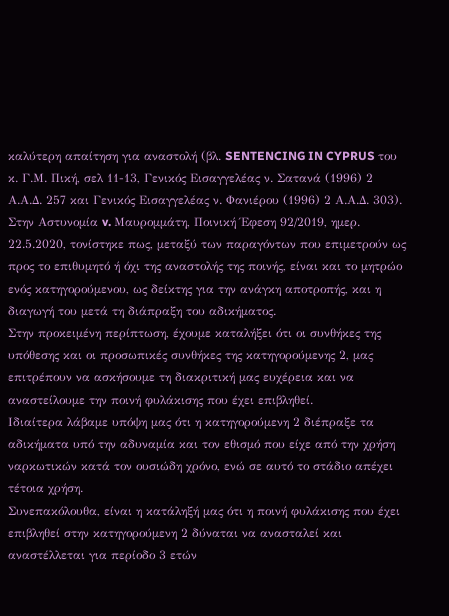καλύτερη απαίτηση για αναστολή (βλ. SENTENCING IN CYPRUS του κ. Γ.Μ. Πική, σελ 11-13, Γενικός Εισαγγελέας ν. Σατανά (1996) 2 Α.Α.Δ. 257 και Γενικός Εισαγγελέας ν. Φανιέρου (1996) 2 Α.Α.Δ. 303). Στην Αστυνομία v. Μαυρομμάτη, Ποινική Έφεση 92/2019, ημερ. 22.5.2020, τονίστηκε πως, μεταξύ των παραγόντων που επιμετρούν ως προς το επιθυμητό ή όχι της αναστολής της ποινής, είναι και το μητρώο ενός κατηγορούμενου, ως δείκτης για την ανάγκη αποτροπής, και η διαγωγή του μετά τη διάπραξη του αδικήματος.
Στην προκειμένη περίπτωση, έχουμε καταλήξει ότι οι συνθήκες της υπόθεσης και οι προσωπικές συνθήκες της κατηγορούμενης 2, μας επιτρέπουν να ασκήσουμε τη διακριτική μας ευχέρεια και να αναστείλουμε την ποινή φυλάκισης που έχει επιβληθεί.
Ιδιαίτερα λάβαμε υπόψη μας ότι η κατηγορούμενη 2 διέπραξε τα αδικήματα υπό την αδυναμία και τον εθισμό που είχε από την χρήση ναρκωτικών κατά τον ουσιώδη χρόνο, ενώ σε αυτό το στάδιο απέχει τέτοια χρήση.
Συνεπακόλουθα, είναι η κατάληξή μας ότι η ποινή φυλάκισης που έχει επιβληθεί στην κατηγορούμενη 2 δύναται να ανασταλεί και αναστέλλεται για περίοδο 3 ετών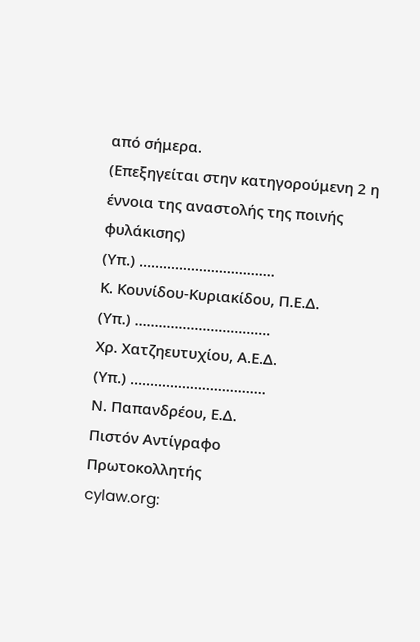από σήμερα.
(Επεξηγείται στην κατηγορούμενη 2 η έννοια της αναστολής της ποινής φυλάκισης)
(Υπ.) ……..….………………….
Κ. Κουνίδου-Κυριακίδου, Π.Ε.Δ.
(Υπ.) ……..….………………….
Χρ. Χατζηευτυχίου, Α.Ε.Δ.
(Υπ.) ……..….………………….
Ν. Παπανδρέου, Ε.Δ.
Πιστόν Αντίγραφο
Πρωτοκολλητής
cylaw.org: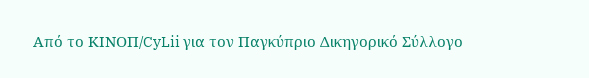Από το ΚΙΝOΠ/CyLii για τον Παγκύπριο Δικηγορικό Σύλλογο